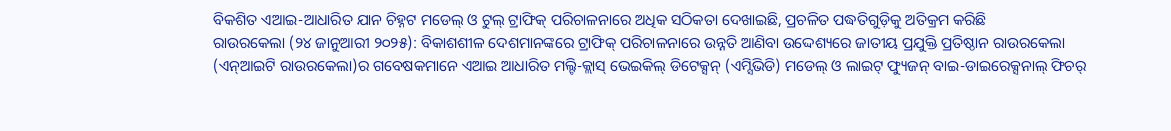ବିକଶିତ ଏଆଇ-ଆଧାରିତ ଯାନ ଚିହ୍ନଟ ମଡେଲ୍ ଓ ଟୁଲ୍ ଟ୍ରାଫିକ୍ ପରିଚାଳନାରେ ଅଧିକ ସଠିକତା ଦେଖାଇଛି, ପ୍ରଚଳିତ ପଦ୍ଧତିଗୁଡ଼ିକୁ ଅତିକ୍ରମ କରିଛି
ରାଉରକେଲା (୨୪ ଜାନୁଆରୀ ୨୦୨୫): ବିକାଶଶୀଳ ଦେଶମାନଙ୍କରେ ଟ୍ରାଫିକ୍ ପରିଚାଳନାରେ ଉନ୍ନତି ଆଣିବା ଉଦ୍ଦେଶ୍ୟରେ ଜାତୀୟ ପ୍ରଯୁକ୍ତି ପ୍ରତିଷ୍ଠାନ ରାଉରକେଲା (ଏନ୍ଆଇଟି ରାଉରକେଲା)ର ଗବେଷକମାନେ ଏଆଇ ଆଧାରିତ ମଲ୍ଟି-କ୍ଲାସ୍ ଭେଇକିଲ୍ ଡିଟେକ୍ସନ୍ (ଏମ୍ସିଭିଡି) ମଡେଲ୍ ଓ ଲାଇଟ୍ ଫ୍ୟୁଜନ୍ ବାଇ-ଡାଇରେକ୍ସନାଲ୍ ଫିଚର୍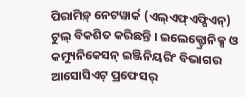ପିରାମିଡ଼୍ ନେଟୱାର୍କ (ଏଲ୍ଏଫ୍ଏଫ୍ପିଏନ୍) ଟୁଲ୍ ବିକଶିତ କରିଛନ୍ତି । ଇଲେକ୍ଟ୍ରୋନିକ୍ସ ଓ କମ୍ୟୁନିକେସନ୍ ଇଞ୍ଜିନିୟରିଂ ବିଭାଗର ଆସୋସିଏଟ୍ ପ୍ରଫେସର୍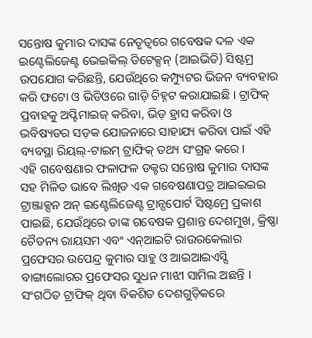ସନ୍ତୋଷ କୁମାର ଦାସଙ୍କ ନେତୃତ୍ୱରେ ଗବେଷକ ଦଳ ଏକ ଇଣ୍ଟେଲିଜେଣ୍ଟ ଭେଇକିଲ୍ ଡିଟେକ୍ସନ୍ (ଆଇଭିଡି) ସିଷ୍ଟମ୍ର ଉପଯୋଗ କରିଛନ୍ତି, ଯେଉଁଥିରେ କମ୍ପ୍ୟୁଟର ଭିଜନ ବ୍ୟବହାର କରି ଫଟୋ ଓ ଭିଡିଓରେ ଗାଡ଼ି ଚିହ୍ନଟ କରାଯାଇଛି । ଟ୍ରାଫିକ୍ ପ୍ରବାହକୁ ଅପ୍ଟିମାଇଜ୍ କରିବା, ଭିଡ଼ ହ୍ରାସ କରିବା ଓ ଭବିଷ୍ୟତର ସଡ଼କ ଯୋଜନାରେ ସାହାଯ୍ୟ କରିବା ପାଇଁ ଏହି ବ୍ୟବସ୍ଥା ରିୟଲ୍-ଟାଇମ୍ ଟ୍ରାଫିକ୍ ତଥ୍ୟ ସଂଗ୍ରହ କରେ ।
ଏହି ଗବେଷଣାର ଫଳାଫଳ ଡକ୍ଟର ସନ୍ତୋଷ କୁମାର ଦାସଙ୍କ ସହ ମିଳିତ ଭାବେ ଲିଖିତ ଏକ ଗବେଷଣାପତ୍ର ଆଇଇଇଇ ଟ୍ରାଞ୍ଜାକ୍ସନ ଅନ୍ ଇଣ୍ଟେଲିଜେଣ୍ଟ ଟ୍ରାନ୍ସପୋର୍ଟ ସିଷ୍ଟମ୍ରେ ପ୍ରକାଶ ପାଇଛି, ଯେଉଁଥିରେ ତାଙ୍କ ଗବେଷକ ପ୍ରଶାନ୍ତ ଦେଶମୁଖ, କ୍ରିଷ୍ଣା ଚୈତନ୍ୟ ରାୟସମ ଏବଂ ଏନ୍ଆଇଟି ରାଉରକେଲାର ପ୍ରଫେସର ଉପେନ୍ଦ୍ର କୁମାର ସାହୁ ଓ ଆଇଆଇଏସ୍ସି ବାଙ୍ଗାଲୋରର ପ୍ରଫେସର ସୁଧନ ମାଝୀ ସାମିଲ ଅଛନ୍ତି ।
ସଂଗଠିତ ଟ୍ରାଫିକ୍ ଥିବା ବିକଶିତ ଦେଶଗୁଡ଼ିକରେ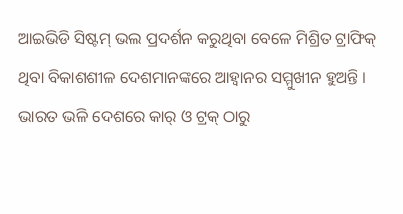ଆଇଭିଡି ସିଷ୍ଟମ୍ ଭଲ ପ୍ରଦର୍ଶନ କରୁଥିବା ବେଳେ ମିଶ୍ରିତ ଟ୍ରାଫିକ୍ ଥିବା ବିକାଶଶୀଳ ଦେଶମାନଙ୍କରେ ଆହ୍ୱାନର ସମ୍ମୁଖୀନ ହୁଅନ୍ତି । ଭାରତ ଭଳି ଦେଶରେ କାର୍ ଓ ଟ୍ରକ୍ ଠାରୁ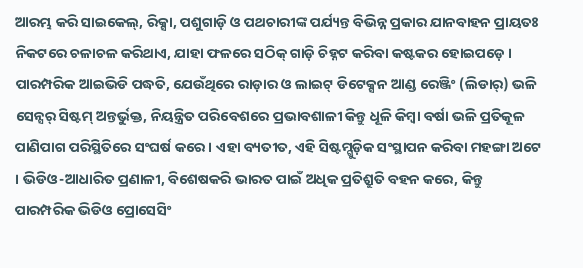ଆରମ୍ଭ କରି ସାଇକେଲ୍, ରିକ୍ସା, ପଶୁଗାଡ଼ି ଓ ପଥଚାରୀଙ୍କ ପର୍ଯ୍ୟନ୍ତ ବିଭିନ୍ନ ପ୍ରକାର ଯାନବାହନ ପ୍ରାୟତଃ ନିକଟରେ ଚଳାଚଳ କରିଥାଏ, ଯାହା ଫଳରେ ସଠିକ୍ ଗାଡ଼ି ଚିହ୍ନଟ କରିବା କଷ୍ଟକର ହୋଇପଡ଼େ ।
ପାରମ୍ପରିକ ଆଇଭିଡି ପଦ୍ଧତି, ଯେଉଁଥିରେ ରାଡ଼ାର ଓ ଲାଇଟ୍ ଡିଟେକ୍ସନ ଆଣ୍ଡ ରେଞ୍ଜିଂ (ଲିଡାର୍) ଭଳି ସେନ୍ସର୍ ସିଷ୍ଟମ୍ ଅନ୍ତର୍ଭୁକ୍ତ, ନିୟନ୍ତ୍ରିତ ପରିବେଶରେ ପ୍ରଭାବଶାଳୀ କିନ୍ତୁ ଧୂଳି କିମ୍ବା ବର୍ଷା ଭଳି ପ୍ରତିକୂଳ ପାଣିପାଗ ପରିସ୍ଥିତିରେ ସଂଘର୍ଷ କରେ । ଏହା ବ୍ୟତୀତ, ଏହି ସିଷ୍ଟମ୍ଗୁଡ଼ିକ ସଂସ୍ଥାପନ କରିବା ମହଙ୍ଗା ଅଟେ । ଭିଡିଓ-ଆଧାରିତ ପ୍ରଣାଳୀ, ବିଶେଷକରି ଭାରତ ପାଇଁ ଅଧିକ ପ୍ରତିଶ୍ରୁତି ବହନ କରେ, କିନ୍ତୁ ପାରମ୍ପରିକ ଭିଡିଓ ପ୍ରୋସେସିଂ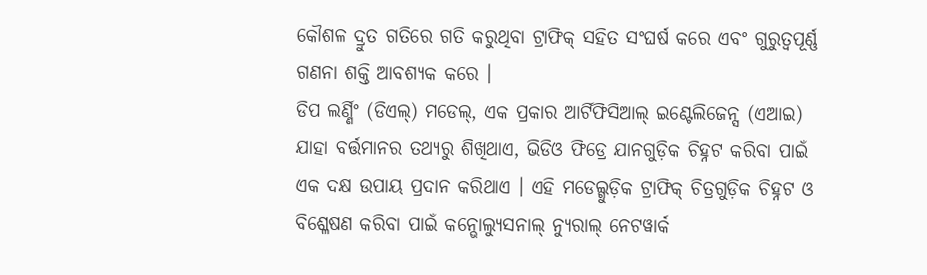କୌଶଳ ଦ୍ରୁତ ଗତିରେ ଗତି କରୁଥିବା ଟ୍ରାଫିକ୍ ସହିତ ସଂଘର୍ଷ କରେ ଏବଂ ଗୁରୁତ୍ୱପୂର୍ଣ୍ଣ ଗଣନା ଶକ୍ତି ଆବଶ୍ୟକ କରେ ।
ଡିପ ଲର୍ଣ୍ଣିଂ (ଡିଏଲ୍) ମଡେଲ୍, ଏକ ପ୍ରକାର ଆର୍ଟିଫିସିଆଲ୍ ଇଣ୍ଟେଲିଜେନ୍ସ (ଏଆଇ) ଯାହା ବର୍ତ୍ତମାନର ତଥ୍ୟରୁ ଶିଖିଥାଏ, ଭିଡିଓ ଫିଡ୍ରେ ଯାନଗୁଡ଼ିକ ଚିହ୍ନଟ କରିବା ପାଇଁ ଏକ ଦକ୍ଷ ଉପାୟ ପ୍ରଦାନ କରିଥାଏ । ଏହି ମଡେଲ୍ଗୁଡ଼ିକ ଟ୍ରାଫିକ୍ ଚିତ୍ରଗୁଡ଼ିକ ଚିହ୍ନଟ ଓ ବିଶ୍ଳେଷଣ କରିବା ପାଇଁ କନ୍ଭୋଲ୍ୟୁସନାଲ୍ ନ୍ୟୁରାଲ୍ ନେଟୱାର୍କ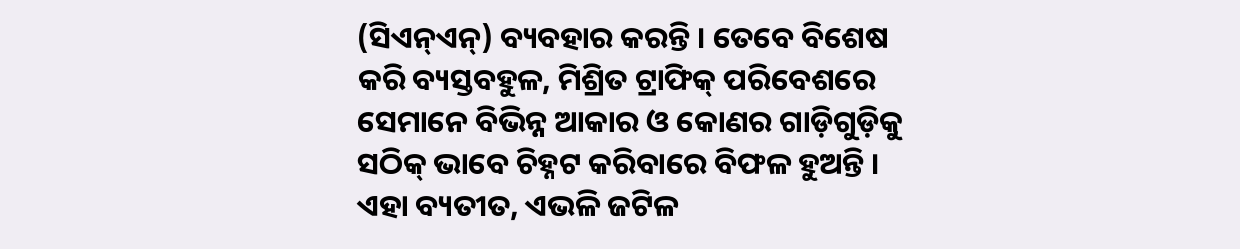(ସିଏନ୍ଏନ୍) ବ୍ୟବହାର କରନ୍ତି । ତେବେ ବିଶେଷ କରି ବ୍ୟସ୍ତବହୁଳ, ମିଶ୍ରିତ ଟ୍ରାଫିକ୍ ପରିବେଶରେ ସେମାନେ ବିଭିନ୍ନ ଆକାର ଓ କୋଣର ଗାଡ଼ିଗୁଡ଼ିକୁ ସଠିକ୍ ଭାବେ ଚିହ୍ନଟ କରିବାରେ ବିଫଳ ହୁଅନ୍ତି । ଏହା ବ୍ୟତୀତ, ଏଭଳି ଜଟିଳ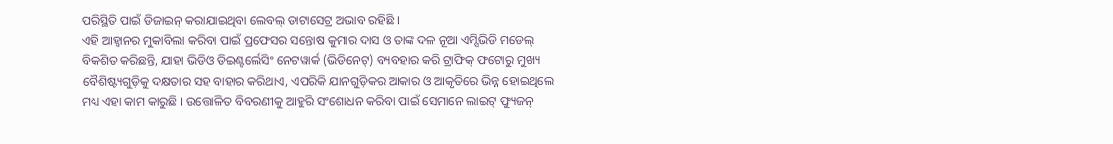ପରିସ୍ଥିତି ପାଇଁ ଡିଜାଇନ୍ କରାଯାଇଥିବା ଲେବଲ୍ ଡାଟାସେଟ୍ର ଅଭାବ ରହିଛି ।
ଏହି ଆହ୍ୱାନର ମୁକାବିଲା କରିବା ପାଇଁ ପ୍ରଫେସର ସନ୍ତୋଷ କୁମାର ଦାସ ଓ ତାଙ୍କ ଦଳ ନୂଆ ଏମ୍ସିଭିଡି ମଡେଲ୍ ବିକଶିତ କରିଛନ୍ତି, ଯାହା ଭିଡିଓ ଡିଇଣ୍ଟର୍ଲେସିଂ ନେଟୱାର୍କ (ଭିଡିନେଟ୍) ବ୍ୟବହାର କରି ଟ୍ରାଫିକ୍ ଫଟୋରୁ ମୁଖ୍ୟ ବୈଶିଷ୍ଟ୍ୟଗୁଡ଼ିକୁ ଦକ୍ଷତାର ସହ ବାହାର କରିଥାଏ, ଏପରିକି ଯାନଗୁଡ଼ିକର ଆକାର ଓ ଆକୃତିରେ ଭିନ୍ନ ହୋଇଥିଲେ ମଧ୍ୟ ଏହା କାମ କାରୁଛି । ଉତ୍ତୋଳିତ ବିବରଣୀକୁ ଆହୁରି ସଂଶୋଧନ କରିବା ପାଇଁ ସେମାନେ ଲାଇଟ୍ ଫ୍ୟୁଜନ୍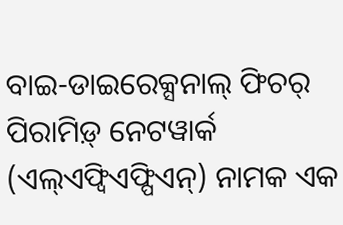ବାଇ-ଡାଇରେକ୍ସନାଲ୍ ଫିଚର୍ ପିରାମିଡ଼୍ ନେଟୱାର୍କ (ଏଲ୍ଏଫ୍ବିଏଫ୍ପିଏନ୍) ନାମକ ଏକ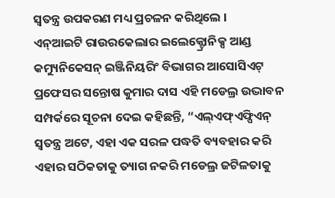ସ୍ୱତନ୍ତ୍ର ଉପକରଣ ମଧ୍ୟ ପ୍ରଚଳନ କରିଥିଲେ ।
ଏନ୍ଆଇଟି ରାଉରକେଲାର ଇଲେକ୍ଟ୍ରୋନିକ୍ସ ଆଣ୍ଡ କମ୍ୟୁନିକେସନ୍ ଇଞ୍ଜିନିୟରିଂ ବିଭାଗର ଆସୋସିଏଟ୍ ପ୍ରଫେସର ସନ୍ତୋଷ କୁମାର ଦାସ ଏହି ମଡେଲ୍ର ଉଦ୍ଭାବନ ସମ୍ପର୍କରେ ସୂଚନା ଦେଇ କହିଛନ୍ତି, “ଏଲ୍ଏଫ୍ଏଫ୍ପିଏନ୍ ସ୍ୱତନ୍ତ୍ର ଅଟେ, ଏହା ଏକ ସରଳ ପଦ୍ଧତି ବ୍ୟବହାର କରି ଏହାର ସଠିକତାକୁ ତ୍ୟାଗ ନକରି ମଡେଲ୍ର ଜଟିଳତାକୁ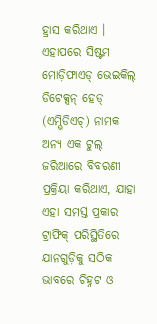ହ୍ରାସ କରିଥାଏ । ଏହାପରେ ସିଷ୍ଟମ ମୋଡ଼ିଫାଏଡ୍ ଭେଇକିଲ୍ ଡିଟେକ୍ସନ୍ ହେଡ୍ (ଏମ୍ଭିଡିଏଚ୍) ନାମକ ଅନ୍ୟ ଏକ ଟୁଲ୍ ଜରିଆରେ ବିବରଣୀ ପ୍ରକ୍ରିୟା କରିଥାଏ, ଯାହା ଏହା ସମସ୍ତ ପ୍ରକାର ଟ୍ରାଫିକ୍ ପରିସ୍ଥିତିରେ ଯାନଗୁଡ଼ିକୁ ସଠିକ ଭାବରେ ଚିହ୍ନଟ ଓ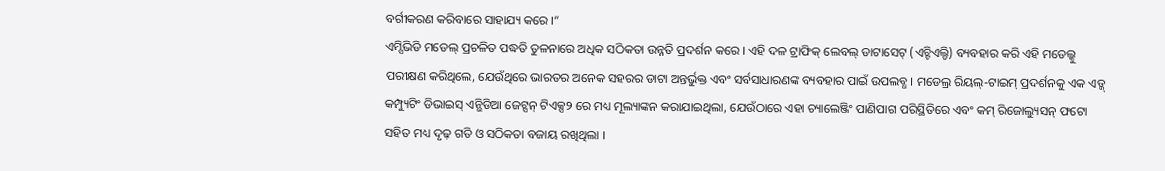ବର୍ଗୀକରଣ କରିବାରେ ସାହାଯ୍ୟ କରେ ।“
ଏମ୍ସିଭିଡି ମଡେଲ୍ ପ୍ରଚଳିତ ପଦ୍ଧତି ତୁଳନାରେ ଅଧିକ ସଠିକତା ଉନ୍ନତି ପ୍ରଦର୍ଶନ କରେ । ଏହି ଦଳ ଟ୍ରାଫିକ୍ ଲେବଲ୍ ଡାଟାସେଟ୍ (ଏଚ୍ଟିଏଲ୍ଡି) ବ୍ୟବହାର କରି ଏହି ମଡେଲ୍କୁ ପରୀକ୍ଷଣ କରିଥିଲେ, ଯେଉଁଥିରେ ଭାରତର ଅନେକ ସହରର ଡାଟା ଅନ୍ତର୍ଭୁକ୍ତ ଏବଂ ସର୍ବସାଧାରଣଙ୍କ ବ୍ୟବହାର ପାଇଁ ଉପଲବ୍ଧ । ମଡେଲ୍ର ରିୟଲ୍-ଟାଇମ୍ ପ୍ରଦର୍ଶନକୁ ଏକ ଏଡ୍ଜ୍ କମ୍ପ୍ୟୁଟିଂ ଡିଭାଇସ୍ ଏନ୍ଭିଡିଆ ଜେଟ୍ସନ୍ ଟିଏକ୍ସ୨ ରେ ମଧ୍ୟ ମୂଲ୍ୟାଙ୍କନ କରାଯାଇଥିଲା, ଯେଉଁଠାରେ ଏହା ଚ୍ୟାଲେଞ୍ଜିଂ ପାଣିପାଗ ପରିସ୍ଥିତିରେ ଏବଂ କମ୍ ରିଜୋଲ୍ୟୁସନ୍ ଫଟୋ ସହିତ ମଧ୍ୟ ଦୃଢ଼ ଗତି ଓ ସଠିକତା ବଜାୟ ରଖିଥିଲା ।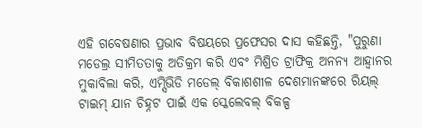ଏହି ଗବେଷଣାର ପ୍ରଭାବ ବିଷୟରେ ପ୍ରଫେସର ଦାସ କହିଛନ୍ତି, "ପୁରୁଣା ମଡେଲ୍ର ସୀମିତତାକୁ ଅତିକ୍ରମ କରି ଏବଂ ମିଶ୍ରିତ ଟ୍ରାଫିକ୍ର ଅନନ୍ୟ ଆହ୍ୱାନର ମୁକାବିଲା କରି, ଏମ୍ସିଭିଡି ମଡେଲ୍ ବିକାଶଶୀଳ ଦେଶମାନଙ୍କରେ ରିୟଲ୍ ଟାଇମ୍ ଯାନ ଚିହ୍ନଟ ପାଇଁ ଏକ ସ୍କେଲେବଲ୍ ବିକଳ୍ପ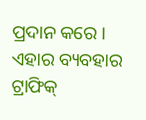ପ୍ରଦାନ କରେ । ଏହାର ବ୍ୟବହାର ଟ୍ରାଫିକ୍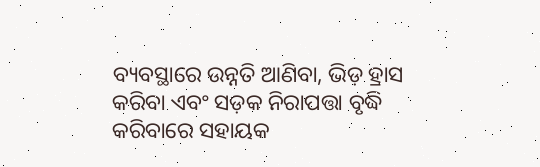ବ୍ୟବସ୍ଥାରେ ଉନ୍ନତି ଆଣିବା, ଭିଡ଼ ହ୍ରାସ କରିବା ଏବଂ ସଡ଼କ ନିରାପତ୍ତା ବୃଦ୍ଧି କରିବାରେ ସହାୟକ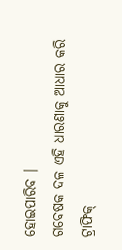ହୋଇପାରିବ ।
ଗବେଷକ ଦଳ ଏହି ଧାରଣାକୁ ଆଧାର କରି ଟ୍ରାଫିକ୍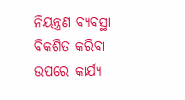ନିୟନ୍ତ୍ରଣ ବ୍ୟବସ୍ଥା ବିକଶିତ କରିବା ଉପରେ କାର୍ଯ୍ୟ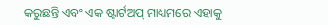କରୁଛନ୍ତି ଏବଂ ଏକ ଷ୍ଟାର୍ଟଅପ୍ ମାଧ୍ୟମରେ ଏହାକୁ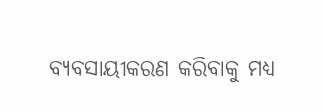ବ୍ୟବସାୟୀକରଣ କରିବାକୁ ମଧ୍ୟ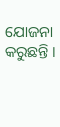ଯୋଜନା କରୁଛନ୍ତି ।